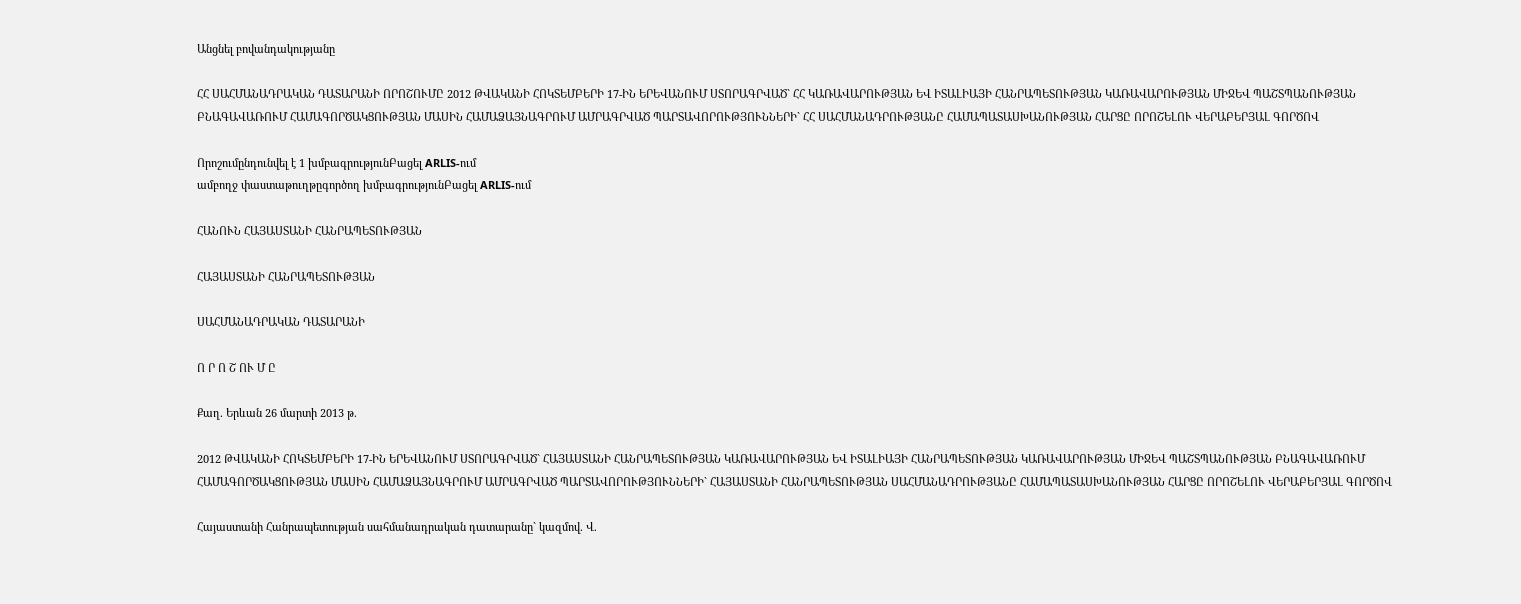Անցնել բովանդակությանը

ՀՀ ՍԱՀՄԱՆԱԴՐԱԿԱՆ ԴԱՏԱՐԱՆԻ ՈՐՈՇՈՒՄԸ 2012 ԹՎԱԿԱՆԻ ՀՈԿՏԵՄԲԵՐԻ 17-ԻՆ ԵՐԵՎԱՆՈՒՄ ՍՏՈՐԱԳՐՎԱԾ` ՀՀ ԿԱՌԱՎԱՐՈՒԹՅԱՆ ԵՎ ԻՏԱԼԻԱՅԻ ՀԱՆՐԱՊԵՏՈՒԹՅԱՆ ԿԱՌԱՎԱՐՈՒԹՅԱՆ ՄԻՋԵՎ ՊԱՇՏՊԱՆՈՒԹՅԱՆ ԲՆԱԳԱՎԱՌՈՒՄ ՀԱՄԱԳՈՐԾԱԿՑՈՒԹՅԱՆ ՄԱՍԻՆ ՀԱՄԱՁԱՅՆԱԳՐՈՒՄ ԱՄՐԱԳՐՎԱԾ ՊԱՐՏԱՎՈՐՈՒԹՅՈՒՆՆԵՐԻ` ՀՀ ՍԱՀՄԱՆԱԴՐՈՒԹՅԱՆԸ ՀԱՄԱՊԱՏԱՍԽԱՆՈՒԹՅԱՆ ՀԱՐՑԸ ՈՐՈՇԵԼՈՒ ՎԵՐԱԲԵՐՅԱԼ ԳՈՐԾՈՎ

Որոշումընդունվել է 1 խմբագրությունԲացել ARLIS-ում
ամբողջ փաստաթուղթըգործող խմբագրությունԲացել ARLIS-ում

ՀԱՆՈՒՆ ՀԱՅԱՍՏԱՆԻ ՀԱՆՐԱՊԵՏՈՒԹՅԱՆ

ՀԱՅԱՍՏԱՆԻ ՀԱՆՐԱՊԵՏՈՒԹՅԱՆ

ՍԱՀՄԱՆԱԴՐԱԿԱՆ ԴԱՏԱՐԱՆԻ

Ո Ր Ո Շ ՈՒ Մ Ը

Քաղ. Երևան 26 մարտի 2013 թ.

2012 ԹՎԱԿԱՆԻ ՀՈԿՏԵՄԲԵՐԻ 17-ԻՆ ԵՐԵՎԱՆՈՒՄ ՍՏՈՐԱԳՐՎԱԾ` ՀԱՅԱՍՏԱՆԻ ՀԱՆՐԱՊԵՏՈՒԹՅԱՆ ԿԱՌԱՎԱՐՈՒԹՅԱՆ ԵՎ ԻՏԱԼԻԱՅԻ ՀԱՆՐԱՊԵՏՈՒԹՅԱՆ ԿԱՌԱՎԱՐՈՒԹՅԱՆ ՄԻՋԵՎ ՊԱՇՏՊԱՆՈՒԹՅԱՆ ԲՆԱԳԱՎԱՌՈՒՄ ՀԱՄԱԳՈՐԾԱԿՑՈՒԹՅԱՆ ՄԱՍԻՆ ՀԱՄԱՁԱՅՆԱԳՐՈՒՄ ԱՄՐԱԳՐՎԱԾ ՊԱՐՏԱՎՈՐՈՒԹՅՈՒՆՆԵՐԻ` ՀԱՅԱՍՏԱՆԻ ՀԱՆՐԱՊԵՏՈՒԹՅԱՆ ՍԱՀՄԱՆԱԴՐՈՒԹՅԱՆԸ ՀԱՄԱՊԱՏԱՍԽԱՆՈՒԹՅԱՆ ՀԱՐՑԸ ՈՐՈՇԵԼՈՒ ՎԵՐԱԲԵՐՅԱԼ ԳՈՐԾՈՎ

Հայաստանի Հանրապետության սահմանադրական դատարանը` կազմով. Վ.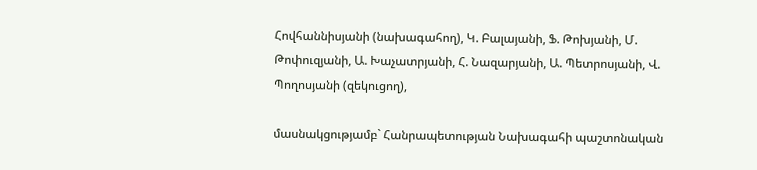Հովհաննիսյանի (նախագահող), Կ. Բալայանի, Ֆ. Թոխյանի, Մ. Թոփուզյանի, Ա. Խաչատրյանի, Հ. Նազարյանի, Ա. Պետրոսյանի, Վ. Պողոսյանի (զեկուցող),

մասնակցությամբ` Հանրապետության Նախագահի պաշտոնական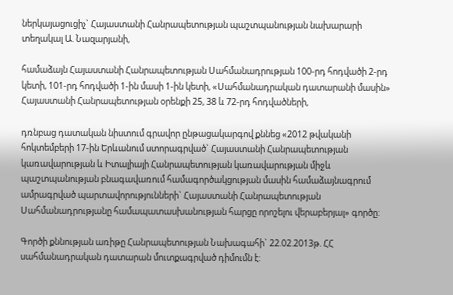ներկայացուցիչ` Հայաստանի Հանրապետության պաշտպանության նախարարի տեղակալ Ա. Նազարյանի,

համաձայն Հայաստանի Հանրապետության Սահմանադրության 100-րդ հոդվածի 2-րդ կետի, 101-րդ հոդվածի 1-ին մասի 1-ին կետի, «Սահմանադրական դատարանի մասին» Հայաստանի Հանրապետության օրենքի 25, 38 և 72-րդ հոդվածների,

դռնբաց դատական նիստում գրավոր ընթացակարգով քննեց «2012 թվականի հոկտեմբերի 17-ին Երևանում ստորագրված` Հայաստանի Հանրապետության կառավարության և Իտալիայի Հանրապետության կառավարության միջև պաշտպանության բնագավառում համագործակցության մասին համաձայնագրում ամրագրված պարտավորությունների` Հայաստանի Հանրապետության Սահմանադրությանը համապատասխանության հարցը որոշելու վերաբերյալ» գործը:

Գործի քննության առիթը Հանրապետության Նախագահի` 22.02.2013թ. ՀՀ սահմանադրական դատարան մուտքագրված դիմումն է: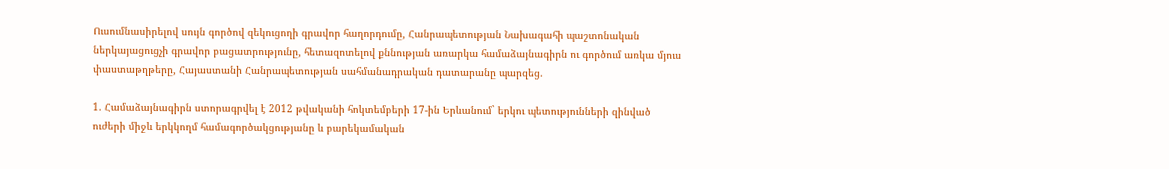Ուսումնասիրելով սույն գործով զեկուցողի գրավոր հաղորդումը, Հանրապետության Նախագահի պաշտոնական ներկայացուցչի գրավոր բացատրությունը, հետազոտելով քննության առարկա համաձայնագիրն ու գործում առկա մյուս փաստաթղթերը, Հայաստանի Հանրապետության սահմանադրական դատարանը պարզեց.

1. Համաձայնագիրն ստորագրվել է 2012 թվականի հոկտեմբերի 17-ին Երևանում` երկու պետությունների զինված ուժերի միջև երկկողմ համագործակցությանը և բարեկամական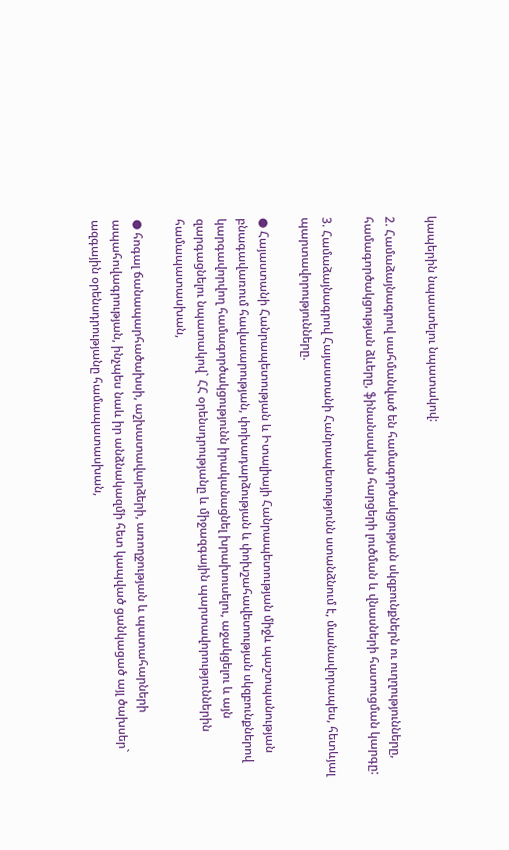կապերին նպաստելու նպատակով:

2. Համաձայնագրով սահմանված են համագործակցության սկզբունքներն ու ուղղությունները, համագործակցության ձևերը, ֆինանսական հարցերի լուծման և վնասների հատուցման կարգը:

3. Համաձայնագրով Հայաստանի Հանրապետությունն ստանձնում է, մասնավորապես, հետևյալ պարտավորությունները.

● Հայաստանի Հանրապետության և Իտալիայի Հանրապետության միջև պաշտպանության բնագավառում հավասարության, փոխադարձության և փոխշահավետության սկզբունքներով կարգավորվող համագործակցությունն իրականացնել խրախուսելու, աջակցելու և այն զարգացնելու նպատակով` ՀՀ օրենսդրությանը և միջազգային պարտավորություններին համապատասխան,

● հոգալ ճանապարհածախսի, աշխատավարձերի, առողջության և պատահարների ապահովագրության, ինչպես նաև իր անձնակազմի հետ կապված ցանկացած այլ ծախսեր` ազգային օրենսդրությանը համապատասխան,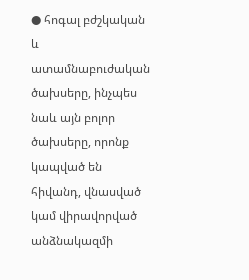● հոգալ բժշկական և ատամնաբուժական ծախսերը, ինչպես նաև այն բոլոր ծախսերը, որոնք կապված են հիվանդ, վնասված կամ վիրավորված անձնակազմի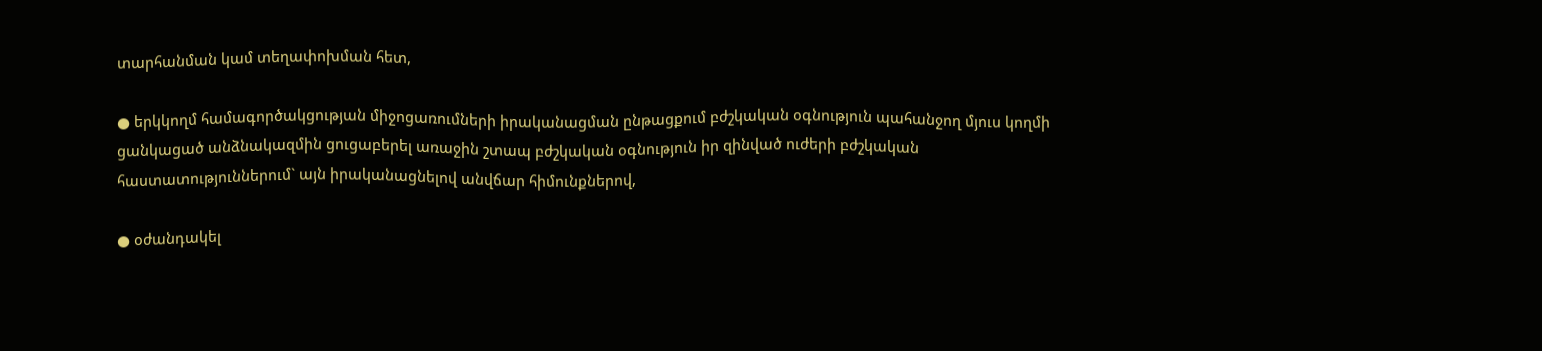տարհանման կամ տեղափոխման հետ,

● երկկողմ համագործակցության միջոցառումների իրականացման ընթացքում բժշկական օգնություն պահանջող մյուս կողմի ցանկացած անձնակազմին ցուցաբերել առաջին շտապ բժշկական օգնություն իր զինված ուժերի բժշկական հաստատություններում` այն իրականացնելով անվճար հիմունքներով,

● օժանդակել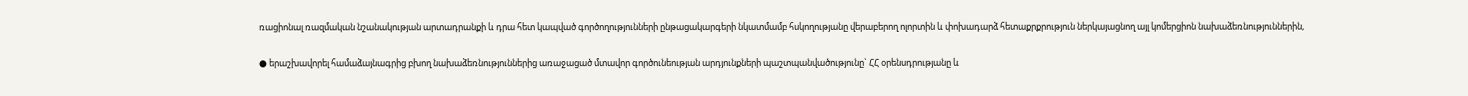ռացիոնալ ռազմական նշանակության արտադրանքի և դրա հետ կապված գործողությունների ընթացակարգերի նկատմամբ հսկողությանը վերաբերող ոլորտին և փոխադարձ հետաքրքրություն ներկայացնող այլ կոմերցիոն նախաձեռնություններին,

● երաշխավորել համաձայնագրից բխող նախաձեռնություններից առաջացած մտավոր գործունեության արդյունքների պաշտպանվածությունը` ՀՀ օրենսդրությանը և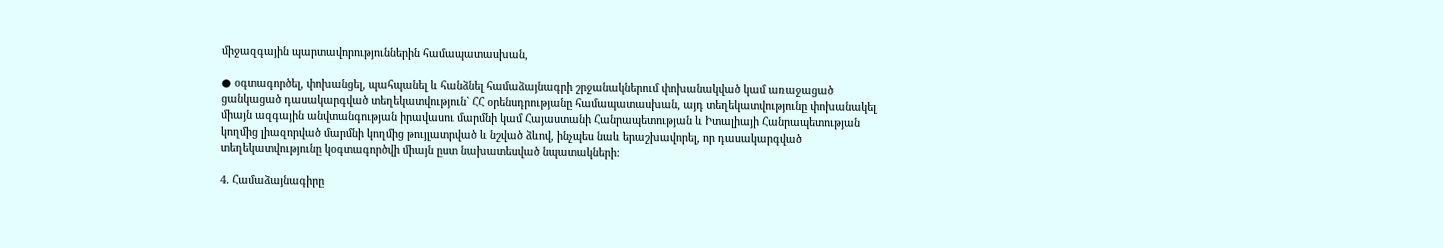միջազգային պարտավորություններին համապատասխան,

● օգտագործել, փոխանցել, պահպանել և հանձնել համաձայնագրի շրջանակներում փոխանակված կամ առաջացած ցանկացած դասակարգված տեղեկատվություն` ՀՀ օրենսդրությանը համապատասխան, այդ տեղեկատվությունը փոխանակել միայն ազգային անվտանգության իրավասու մարմնի կամ Հայաստանի Հանրապետության և Իտալիայի Հանրապետության կողմից լիազորված մարմնի կողմից թույլատրված և նշված ձևով, ինչպես նաև երաշխավորել, որ դասակարգված տեղեկատվությունը կօգտագործվի միայն ըստ նախատեսված նպատակների:

4. Համաձայնագիրը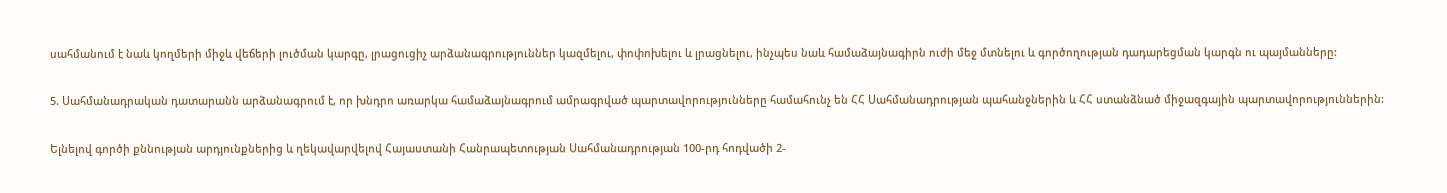սահմանում է նաև կողմերի միջև վեճերի լուծման կարգը, լրացուցիչ արձանագրություններ կազմելու, փոփոխելու և լրացնելու, ինչպես նաև համաձայնագիրն ուժի մեջ մտնելու և գործողության դադարեցման կարգն ու պայմանները:

5. Սահմանադրական դատարանն արձանագրում է, որ խնդրո առարկա համաձայնագրում ամրագրված պարտավորությունները համահունչ են ՀՀ Սահմանադրության պահանջներին և ՀՀ ստանձնած միջազգային պարտավորություններին:

Ելնելով գործի քննության արդյունքներից և ղեկավարվելով Հայաստանի Հանրապետության Սահմանադրության 100-րդ հոդվածի 2-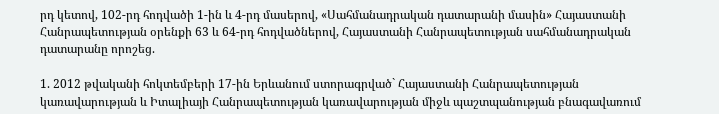րդ կետով, 102-րդ հոդվածի 1-ին և 4-րդ մասերով, «Սահմանադրական դատարանի մասին» Հայաստանի Հանրապետության օրենքի 63 և 64-րդ հոդվածներով, Հայաստանի Հանրապետության սահմանադրական դատարանը որոշեց.

1. 2012 թվականի հոկտեմբերի 17-ին Երևանում ստորագրված` Հայաստանի Հանրապետության կառավարության և Իտալիայի Հանրապետության կառավարության միջև պաշտպանության բնագավառում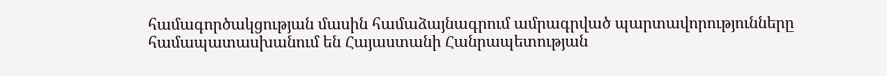համագործակցության մասին համաձայնագրում ամրագրված պարտավորությունները համապատասխանում են Հայաստանի Հանրապետության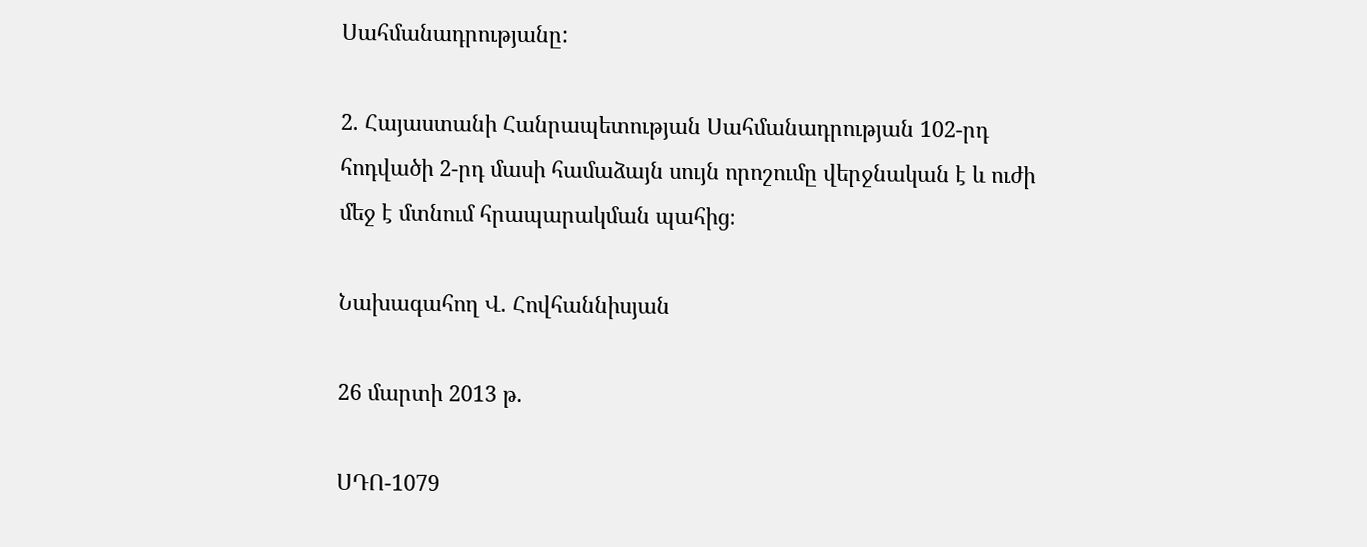Սահմանադրությանը:

2. Հայաստանի Հանրապետության Սահմանադրության 102-րդ հոդվածի 2-րդ մասի համաձայն սույն որոշումը վերջնական է և ուժի մեջ է մտնում հրապարակման պահից։

Նախագահող Վ. Հովհաննիսյան

26 մարտի 2013 թ.

ՍԴՈ-1079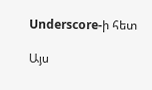Underscore-ի հետ

Այս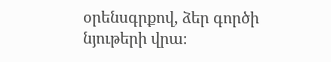օրենսգրքով, ձեր գործի նյութերի վրա։